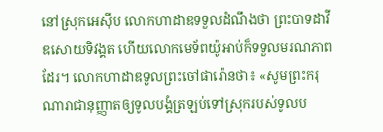នៅស្រុកអេស៊ីប លោកហាដាឌទទួលដំណឹងថា ព្រះបាទដាវីឌសោយទិវង្គត ហើយលោកមេទ័ពយ៉ូអាប់ក៏ទទួលមរណភាពដែរ។ លោកហាដាឌទូលព្រះចៅផារ៉ោនថា៖ «សូមព្រះករុណារាជានុញ្ញាតឲ្យទូលបង្គំត្រឡប់ទៅស្រុករបស់ទូលប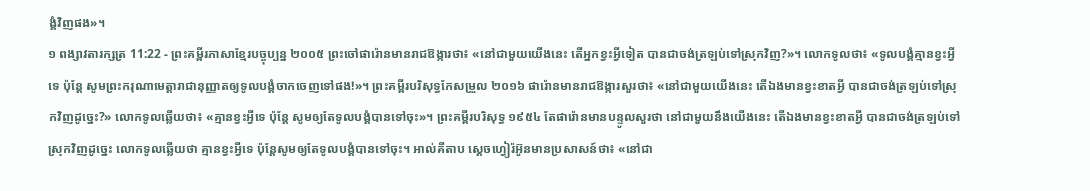ង្គំវិញផង»។
១ ពង្សាវតារក្សត្រ 11:22 - ព្រះគម្ពីរភាសាខ្មែរបច្ចុប្បន្ន ២០០៥ ព្រះចៅផារ៉ោនមានរាជឱង្ការថា៖ «នៅជាមួយយើងនេះ តើអ្នកខ្វះអ្វីទៀត បានជាចង់ត្រឡប់ទៅស្រុកវិញ?»។ លោកទូលថា៖ «ទូលបង្គំគ្មានខ្វះអ្វីទេ ប៉ុន្តែ សូមព្រះករុណាមេត្តារាជានុញ្ញាតឲ្យទូលបង្គំចាកចេញទៅផង!»។ ព្រះគម្ពីរបរិសុទ្ធកែសម្រួល ២០១៦ ផារ៉ោនមានរាជឱង្ការសួរថា៖ «នៅជាមួយយើងនេះ តើឯងមានខ្វះខាតអ្វី បានជាចង់ត្រឡប់ទៅស្រុកវិញដូច្នេះ?» លោកទូលឆ្លើយថា៖ «គ្មានខ្វះអ្វីទេ ប៉ុន្តែ សូមឲ្យតែទូលបង្គំបានទៅចុះ»។ ព្រះគម្ពីរបរិសុទ្ធ ១៩៥៤ តែផារ៉ោនមានបន្ទូលសួរថា នៅជាមួយនឹងយើងនេះ តើឯងមានខ្វះខាតអ្វី បានជាចង់ត្រឡប់ទៅស្រុកវិញដូច្នេះ លោកទូលឆ្លើយថា គ្មានខ្វះអ្វីទេ ប៉ុន្តែសូមឲ្យតែទូលបង្គំបានទៅចុះ។ អាល់គីតាប ស្តេចហ្វៀរ៉អ៊ូនមានប្រសាសន៍ថា៖ «នៅជា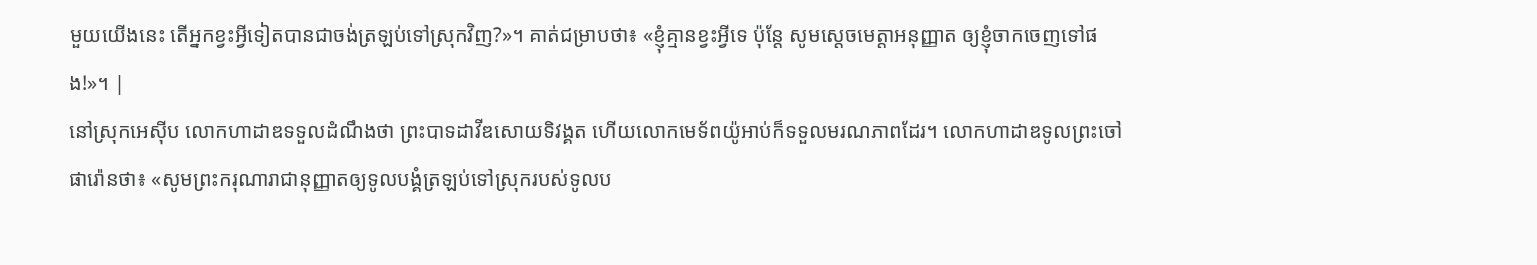មួយយើងនេះ តើអ្នកខ្វះអ្វីទៀតបានជាចង់ត្រឡប់ទៅស្រុកវិញ?»។ គាត់ជម្រាបថា៖ «ខ្ញុំគ្មានខ្វះអ្វីទេ ប៉ុន្តែ សូមស្តេចមេត្តាអនុញ្ញាត ឲ្យខ្ញុំចាកចេញទៅផង!»។ |
នៅស្រុកអេស៊ីប លោកហាដាឌទទួលដំណឹងថា ព្រះបាទដាវីឌសោយទិវង្គត ហើយលោកមេទ័ពយ៉ូអាប់ក៏ទទួលមរណភាពដែរ។ លោកហាដាឌទូលព្រះចៅផារ៉ោនថា៖ «សូមព្រះករុណារាជានុញ្ញាតឲ្យទូលបង្គំត្រឡប់ទៅស្រុករបស់ទូលប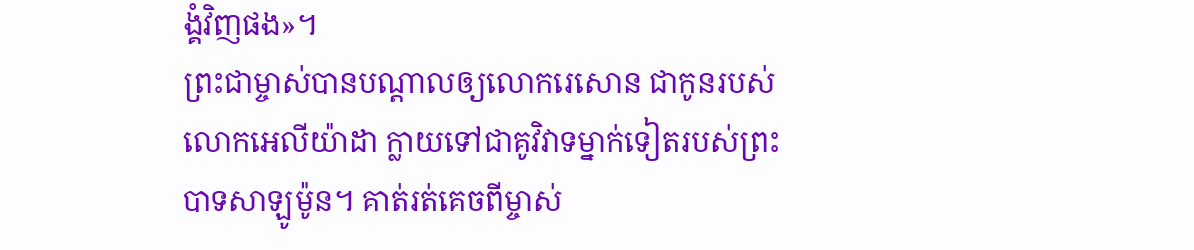ង្គំវិញផង»។
ព្រះជាម្ចាស់បានបណ្ដាលឲ្យលោករេសោន ជាកូនរបស់លោកអេលីយ៉ាដា ក្លាយទៅជាគូវិវាទម្នាក់ទៀតរបស់ព្រះបាទសាឡូម៉ូន។ គាត់រត់គេចពីម្ចាស់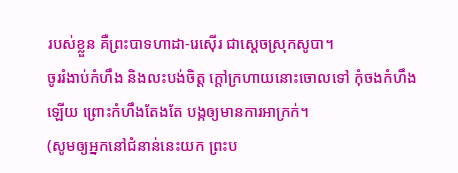របស់ខ្លួន គឺព្រះបាទហាដា-រេស៊ើរ ជាស្ដេចស្រុកសូបា។
ចូររំងាប់កំហឹង និងលះបង់ចិត្ត ក្ដៅក្រហាយនោះចោលទៅ កុំចងកំហឹងឡើយ ព្រោះកំហឹងតែងតែ បង្កឲ្យមានការអាក្រក់។
(សូមឲ្យអ្នកនៅជំនាន់នេះយក ព្រះប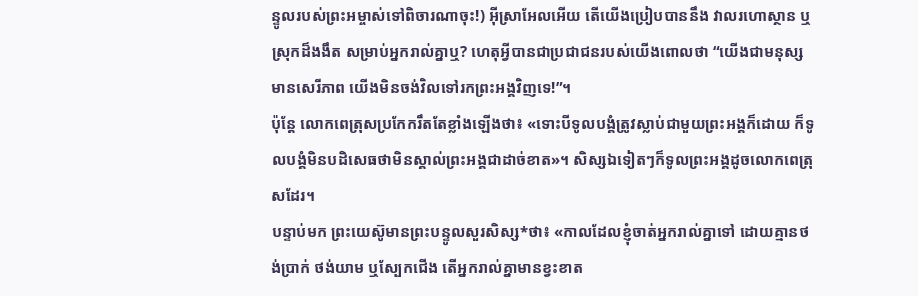ន្ទូលរបស់ព្រះអម្ចាស់ទៅពិចារណាចុះ!) អ៊ីស្រាអែលអើយ តើយើងប្រៀបបាននឹង វាលរហោស្ថាន ឬស្រុកដ៏ងងឹត សម្រាប់អ្នករាល់គ្នាឬ? ហេតុអ្វីបានជាប្រជាជនរបស់យើងពោលថា “យើងជាមនុស្សមានសេរីភាព យើងមិនចង់វិលទៅរកព្រះអង្គវិញទេ!”។
ប៉ុន្តែ លោកពេត្រុសប្រកែករឹតតែខ្លាំងឡើងថា៖ «ទោះបីទូលបង្គំត្រូវស្លាប់ជាមួយព្រះអង្គក៏ដោយ ក៏ទូលបង្គំមិនបដិសេធថាមិនស្គាល់ព្រះអង្គជាដាច់ខាត»។ សិស្សឯទៀតៗក៏ទូលព្រះអង្គដូចលោកពេត្រុសដែរ។
បន្ទាប់មក ព្រះយេស៊ូមានព្រះបន្ទូលសួរសិស្ស*ថា៖ «កាលដែលខ្ញុំចាត់អ្នករាល់គ្នាទៅ ដោយគ្មានថង់ប្រាក់ ថង់យាម ឬស្បែកជើង តើអ្នករាល់គ្នាមានខ្វះខាត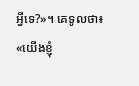អ្វីទេ?»។ គេទូលថា៖ «យើងខ្ញុំ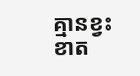គ្មានខ្វះខាត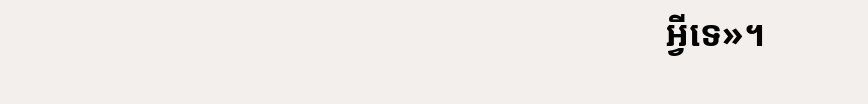អ្វីទេ»។